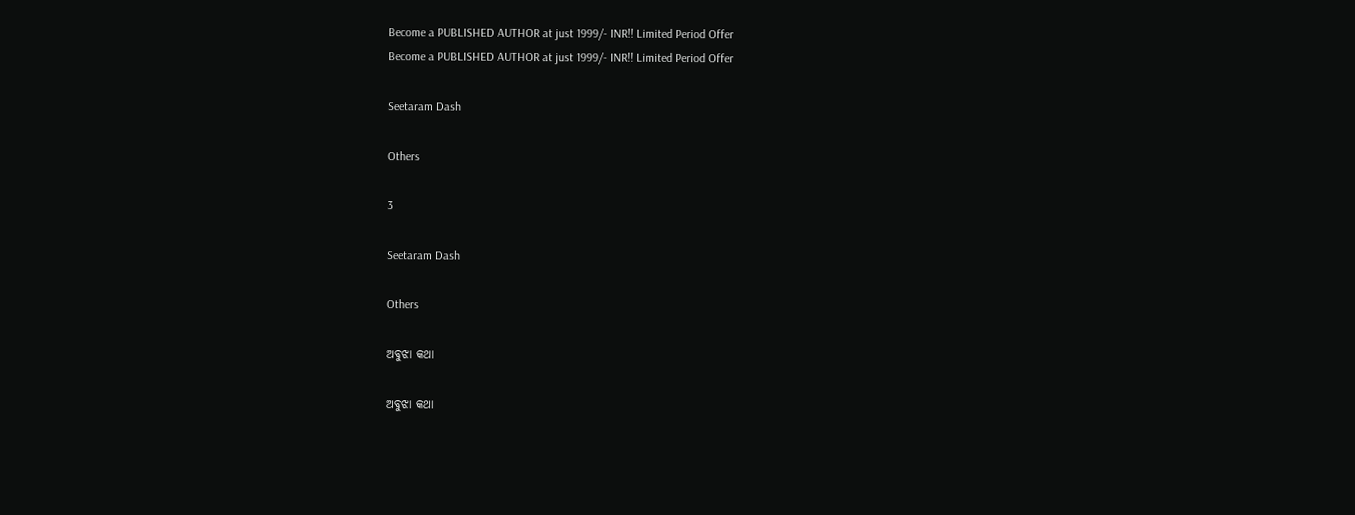Become a PUBLISHED AUTHOR at just 1999/- INR!! Limited Period Offer
Become a PUBLISHED AUTHOR at just 1999/- INR!! Limited Period Offer

Seetaram Dash

Others

3

Seetaram Dash

Others

ଅବୁଝା କଥା

ଅବୁଝା କଥା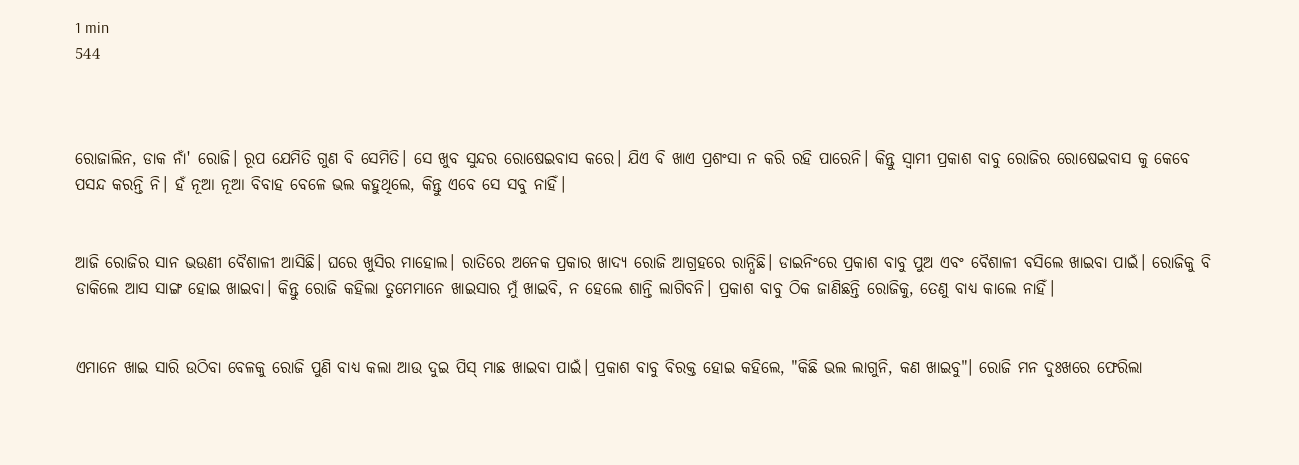1 min
544



ରୋଜାଲିନ, ଡାକ ନାଁ' ରୋଜି। ରୂପ ଯେମିତି ଗୁଣ ବି ସେମିତି। ସେ ଖୁବ ସୁନ୍ଦର ରୋଷେଇବାସ କରେ। ଯିଏ ବି ଖାଏ ପ୍ରଶଂସା ନ କରି ରହି ପାରେନି। କିନ୍ତୁ ସ୍ୱାମୀ ପ୍ରକାଶ ବାବୁ ରୋଜିର ରୋଷେଇବାସ କୁ କେବେ ପସନ୍ଦ କରନ୍ତି ନି। ହଁ ନୂଆ ନୂଆ ବିବାହ ବେଳେ ଭଲ କହୁଥିଲେ, କିନ୍ତୁ ଏବେ ସେ ସବୁ ନାହିଁ।


ଆଜି ରୋଜିର ସାନ ଭଉଣୀ ବୈଶାଳୀ ଆସିଛି। ଘରେ ଖୁସିର ମାହୋଲ। ରାତିରେ ଅନେକ ପ୍ରକାର ଖାଦ୍ୟ ରୋଜି ଆଗ୍ରହରେ ରାନ୍ଧିଛି। ଡାଇନିଂରେ ପ୍ରକାଶ ବାବୁ ପୁଅ ଏବଂ ବୈଶାଳୀ ବସିଲେ ଖାଇବା ପାଇଁ। ରୋଜିକୁ ବି ଡାକିଲେ ଆସ ସାଙ୍ଗ ହୋଇ ଖାଇବା। କିନ୍ତୁ ରୋଜି କହିଲା ତୁମେମାନେ ଖାଇସାର ମୁଁ ଖାଇବି, ନ ହେଲେ ଶାନ୍ତି ଲାଗିବନି। ପ୍ରକାଶ ବାବୁ ଠିକ ଜାଣିଛନ୍ତି ରୋଜିକୁ, ତେଣୁ ବାଧ୍ୟ କାଲେ ନାହିଁ।


ଏମାନେ ଖାଇ ସାରି ଉଠିବା ବେଳକୁ ରୋଜି ପୁଣି ବାଧ୍ୟ କଲା ଆଉ ଦୁଇ ପିସ୍ ମାଛ ଖାଇବା ପାଇଁ। ପ୍ରକାଶ ବାବୁ ବିରକ୍ତ ହୋଇ କହିଲେ, "କିଛି ଭଲ ଲାଗୁନି, କଣ ଖାଇବୁ"। ରୋଜି ମନ ଦୁଃଖରେ ଫେରିଲା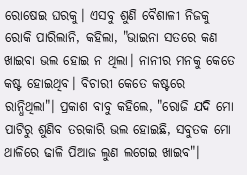ରୋଷେଇ ଘରକୁ। ଏସବୁ ଶୁଣି ବୈଶାଳୀ ନିଜକୁ ରୋକି ପାରିଲାନି, କହିଲା, "ଭାଇନା ସତରେ କଣ ଖାଇବା ଭଲ ହୋଇ ନ ଥିଲା। ନାନୀର ମନକୁ କେତେ କଷ୍ଟ ହୋଇଥିବ। ବିଚାରୀ କେତେ କଷ୍ଟରେ ରାନ୍ଧିଥିଲା"। ପ୍ରକାଶ ବାବୁ କହିଲେ, "ରୋଜି ଯଦି ମୋ ପାଟିରୁ ଶୁଣିବ ତରକାରି ଭଲ ହୋଇଛି, ସବୁତକ ମୋ ଥାଳିରେ ଢାଳି ପିଆଜ ଲୁଣ ଲଗେଇ ଖାଇବ"।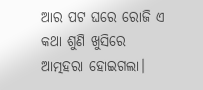ଆର ପଟ ଘରେ ରୋଜି ଏ କଥା ଶୁଣି ଖୁସିରେ ଆତ୍ମହରା ହୋଇଗଲା।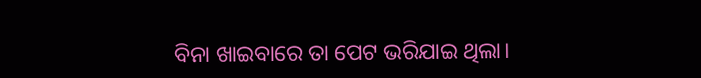ବିନା ଖାଇବାରେ ତା ପେଟ ଭରିଯାଇ ଥିଲା।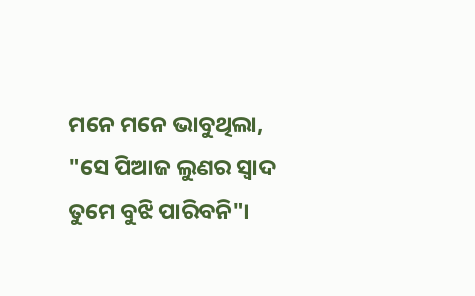ମନେ ମନେ ଭାବୁଥିଲା, "ସେ ପିଆଜ ଲୁଣର ସ୍ୱାଦ ତୁମେ ବୁଝି ପାରିବନି"।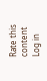Rate this content
Log in